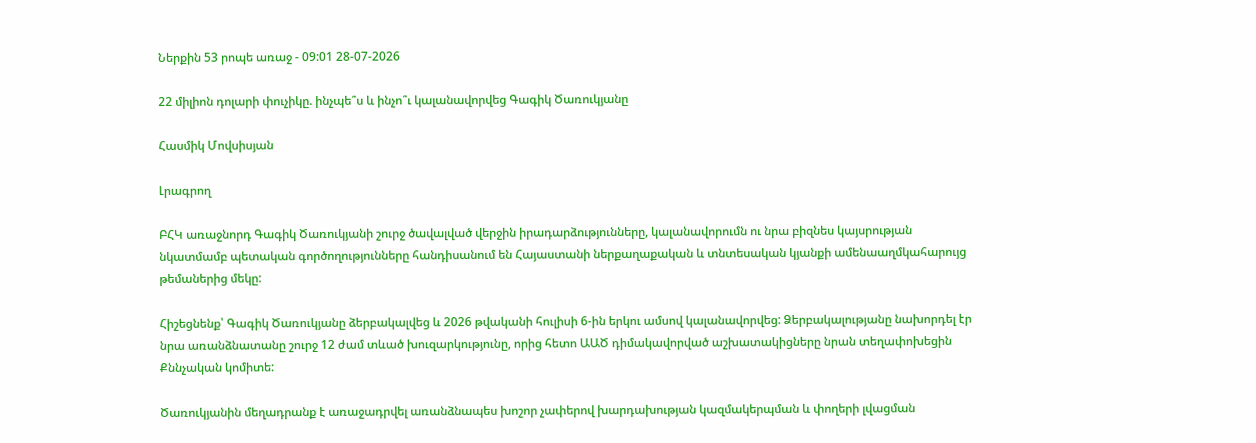Ներքին 53 րոպե առաջ - 09:01 28-07-2026

22 միլիոն դոլարի փուչիկը. ինչպե՞ս և ինչո՞ւ կալանավորվեց Գագիկ Ծառուկյանը

Հասմիկ Մովսիսյան

Լրագրող

ԲՀԿ առաջնորդ Գագիկ Ծառուկյանի շուրջ ծավալված վերջին իրադարձությունները, կալանավորումն ու նրա բիզնես կայսրության նկատմամբ պետական գործողությունները հանդիսանում են Հայաստանի ներքաղաքական և տնտեսական կյանքի ամենաաղմկահարույց թեմաներից մեկը:

Հիշեցնենք՝ Գագիկ Ծառուկյանը ձերբակալվեց և 2026 թվականի հուլիսի 6-ին երկու ամսով կալանավորվեց: Ձերբակալությանը նախորդել էր նրա առանձնատանը շուրջ 12 ժամ տևած խուզարկությունը, որից հետո ԱԱԾ դիմակավորված աշխատակիցները նրան տեղափոխեցին Քննչական կոմիտե:

Ծառուկյանին մեղադրանք է առաջադրվել առանձնապես խոշոր չափերով խարդախության կազմակերպման և փողերի լվացման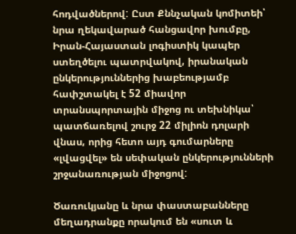հոդվածներով: Ըստ Քննչական կոմիտեի՝ նրա ղեկավարած հանցավոր խումբը, Իրան-Հայաստան լոգիստիկ կապեր ստեղծելու պատրվակով, իրանական ընկերություններից խաբեությամբ հափշտակել է 52 միավոր տրանսպորտային միջոց ու տեխնիկա՝ պատճառելով շուրջ 22 միլիոն դոլարի վնաս, որից հետո այդ գումարները «լվացվել» են սեփական ընկերությունների շրջանառության միջոցով:

Ծառուկյանը և նրա փաստաբանները մեղադրանքը որակում են «սուտ և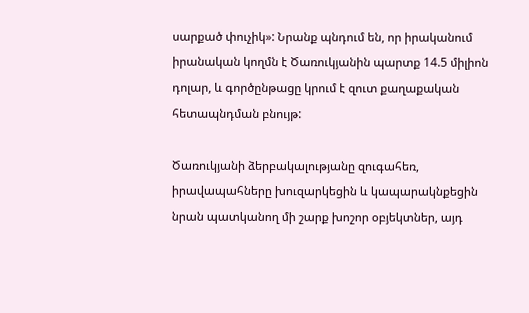սարքած փուչիկ»: Նրանք պնդում են, որ իրականում իրանական կողմն է Ծառուկյանին պարտք 14.5 միլիոն դոլար, և գործընթացը կրում է զուտ քաղաքական հետապնդման բնույթ:

Ծառուկյանի ձերբակալությանը զուգահեռ, իրավապահները խուզարկեցին և կապարակնքեցին նրան պատկանող մի շարք խոշոր օբյեկտներ, այդ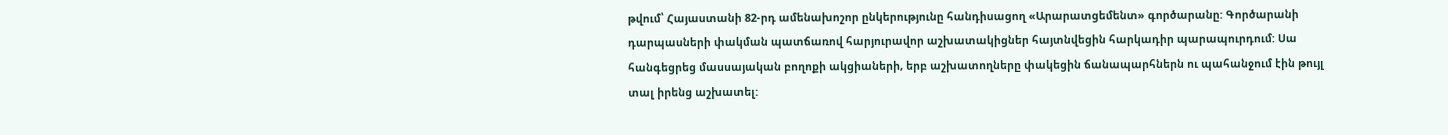թվում՝ Հայաստանի 82-րդ ամենախոշոր ընկերությունը հանդիսացող «Արարատցեմենտ» գործարանը: Գործարանի դարպասների փակման պատճառով հարյուրավոր աշխատակիցներ հայտնվեցին հարկադիր պարապուրդում: Սա հանգեցրեց մասսայական բողոքի ակցիաների, երբ աշխատողները փակեցին ճանապարհներն ու պահանջում էին թույլ տալ իրենց աշխատել: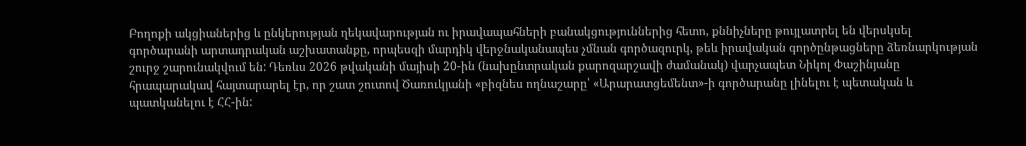Բողոքի ակցիաներից և ընկերության ղեկավարության ու իրավապահների բանակցություններից հետո, քննիչները թույլատրել են վերսկսել գործարանի արտադրական աշխատանքը, որպեսզի մարդիկ վերջնականապես չմնան գործազուրկ, թեև իրավական գործընթացները ձեռնարկության շուրջ շարունակվում են: Դեռևս 2026 թվականի մայիսի 20-ին (նախընտրական քարոզարշավի ժամանակ) վարչապետ Նիկոլ Փաշինյանը հրապարակավ հայտարարել էր, որ շատ շուտով Ծառուկյանի «բիզնես ողնաշարը՝ «Արարատցեմենտ»-ի գործարանը լինելու է պետական և պատկանելու է ՀՀ-ին: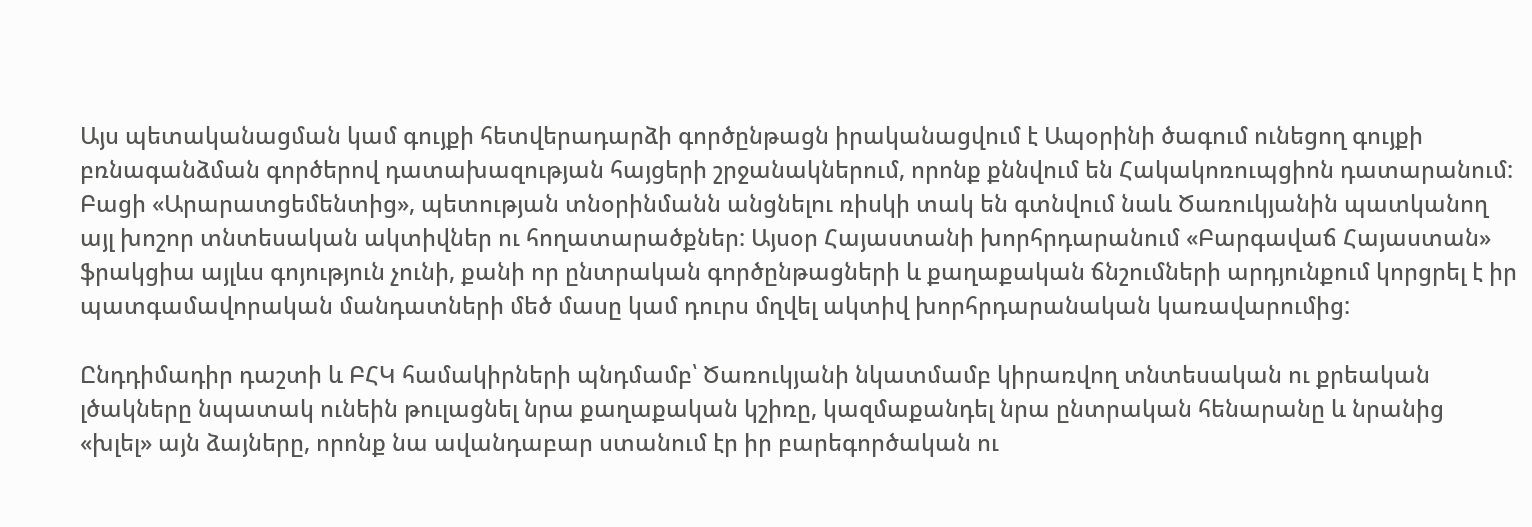Այս պետականացման կամ գույքի հետվերադարձի գործընթացն իրականացվում է Ապօրինի ծագում ունեցող գույքի բռնագանձման գործերով դատախազության հայցերի շրջանակներում, որոնք քննվում են Հակակոռուպցիոն դատարանում: Բացի «Արարատցեմենտից», պետության տնօրինմանն անցնելու ռիսկի տակ են գտնվում նաև Ծառուկյանին պատկանող այլ խոշոր տնտեսական ակտիվներ ու հողատարածքներ: Այսօր Հայաստանի խորհրդարանում «Բարգավաճ Հայաստան» ֆրակցիա այլևս գոյություն չունի, քանի որ ընտրական գործընթացների և քաղաքական ճնշումների արդյունքում կորցրել է իր պատգամավորական մանդատների մեծ մասը կամ դուրս մղվել ակտիվ խորհրդարանական կառավարումից:

Ընդդիմադիր դաշտի և ԲՀԿ համակիրների պնդմամբ՝ Ծառուկյանի նկատմամբ կիրառվող տնտեսական ու քրեական լծակները նպատակ ունեին թուլացնել նրա քաղաքական կշիռը, կազմաքանդել նրա ընտրական հենարանը և նրանից «խլել» այն ձայները, որոնք նա ավանդաբար ստանում էր իր բարեգործական ու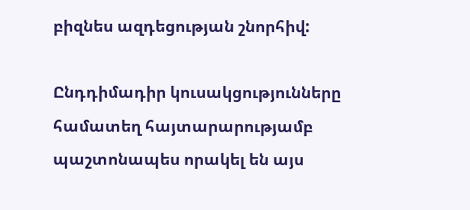բիզնես ազդեցության շնորհիվ:

Ընդդիմադիր կուսակցությունները համատեղ հայտարարությամբ պաշտոնապես որակել են այս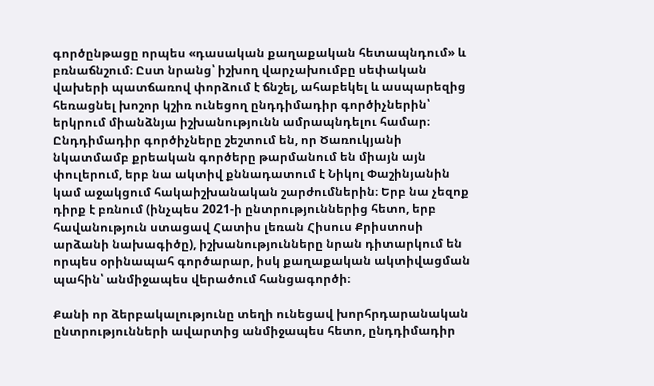գործընթացը որպես «դասական քաղաքական հետապնդում» և բռնաճնշում։ Ըստ նրանց՝ իշխող վարչախումբը սեփական վախերի պատճառով փորձում է ճնշել, ահաբեկել և ասպարեզից հեռացնել խոշոր կշիռ ունեցող ընդդիմադիր գործիչներին՝ երկրում միանձնյա իշխանությունն ամրապնդելու համար։ Ընդդիմադիր գործիչները շեշտում են, որ Ծառուկյանի նկատմամբ քրեական գործերը թարմանում են միայն այն փուլերում, երբ նա ակտիվ քննադատում է Նիկոլ Փաշինյանին կամ աջակցում հակաիշխանական շարժումներին։ Երբ նա չեզոք դիրք է բռնում (ինչպես 2021-ի ընտրություններից հետո, երբ հավանություն ստացավ Հատիս լեռան Հիսուս Քրիստոսի արձանի նախագիծը), իշխանությունները նրան դիտարկում են որպես օրինապահ գործարար, իսկ քաղաքական ակտիվացման պահին՝ անմիջապես վերածում հանցագործի։

Քանի որ ձերբակալությունը տեղի ունեցավ խորհրդարանական ընտրությունների ավարտից անմիջապես հետո, ընդդիմադիր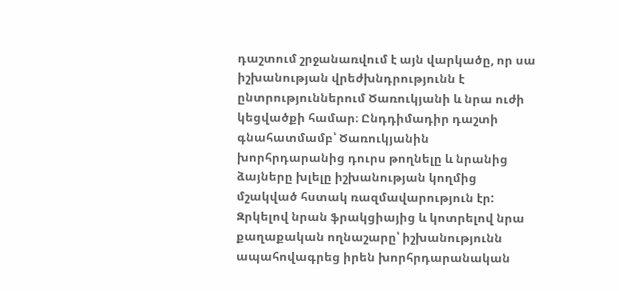դաշտում շրջանառվում է այն վարկածը, որ սա իշխանության վրեժխնդրությունն է ընտրություններում Ծառուկյանի և նրա ուժի կեցվածքի համար։ Ընդդիմադիր դաշտի գնահատմամբ՝ Ծառուկյանին խորհրդարանից դուրս թողնելը և նրանից ձայները խլելը իշխանության կողմից մշակված հստակ ռազմավարություն էր: Զրկելով նրան ֆրակցիայից և կոտրելով նրա քաղաքական ողնաշարը՝ իշխանությունն ապահովագրեց իրեն խորհրդարանական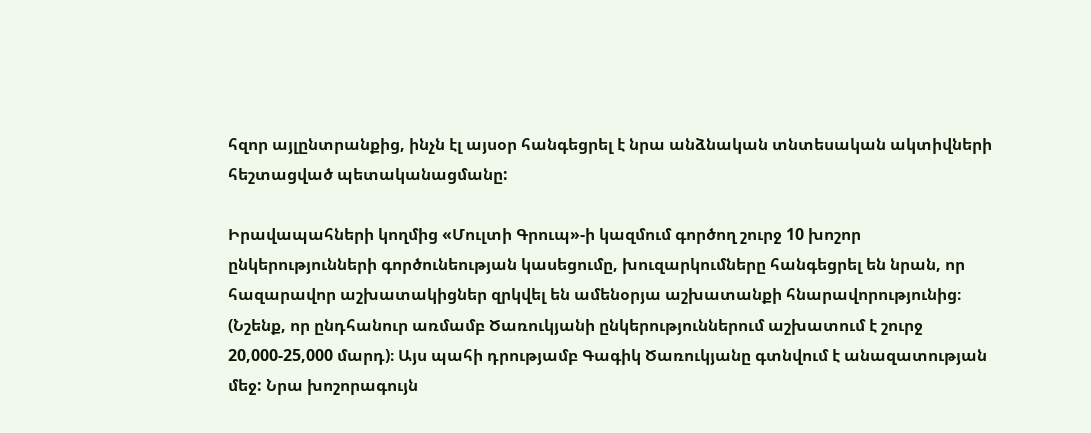հզոր այլընտրանքից, ինչն էլ այսօր հանգեցրել է նրա անձնական տնտեսական ակտիվների հեշտացված պետականացմանը:

Իրավապահների կողմից «Մուլտի Գրուպ»-ի կազմում գործող շուրջ 10 խոշոր ընկերությունների գործունեության կասեցումը, խուզարկումները հանգեցրել են նրան, որ հազարավոր աշխատակիցներ զրկվել են ամենօրյա աշխատանքի հնարավորությունից։ (Նշենք, որ ընդհանուր առմամբ Ծառուկյանի ընկերություններում աշխատում է շուրջ 20,000-25,000 մարդ)։ Այս պահի դրությամբ Գագիկ Ծառուկյանը գտնվում է անազատության մեջ: Նրա խոշորագույն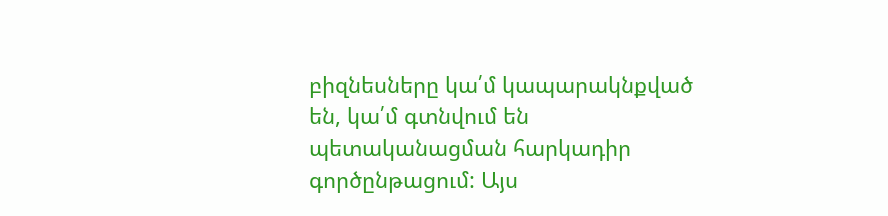բիզնեսները կա՛մ կապարակնքված են, կա՛մ գտնվում են պետականացման հարկադիր գործընթացում: Այս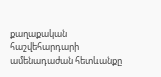քաղաքական հաշվեհարդարի ամենադաժան հետևանքը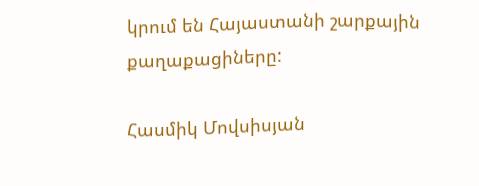կրում են Հայաստանի շարքային քաղաքացիները:

Հասմիկ Մովսիսյան